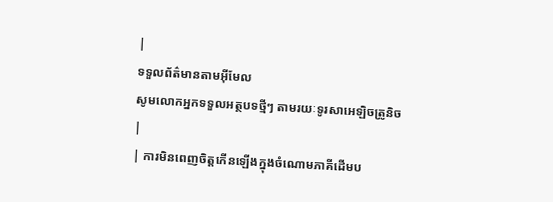|
ទទួលព័ត៌មានតាមអ៊ីមែល
សូមលោកអ្នកទទួលអត្ថបទថ្មីៗ តាមរយៈទូរសាអេឡិចត្រូនិច
|
| ការមិនពេញចិត្តកើនឡើងក្នុងចំណោមភាគីដើមប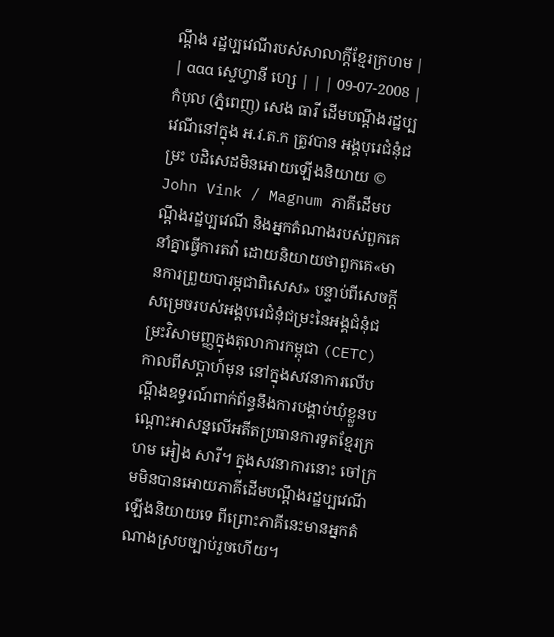ណ្តឹង រដ្ឋប្បវេណីរបស់សាលាក្តីខ្មែរក្រហម |
| ααα ស្ទេហ្វានី ហ្សេ | | | 09-07-2008 |  កំបុល (ភ្នំពេញ) សេង ធារី ដើមបណ្តឹងរដ្ឋប្បវេណីនៅក្នុង អ.វ.ត.ក ត្រូវបាន អង្គបុរេជំនុំជម្រះ បដិសេដមិនអោយឡើងនិយាយ © John Vink / Magnum ភាគីដើមបណ្តឹងរដ្ឋប្បវេណី និងអ្នកតំណាងរបស់ពួកគេនាំគ្នាធ្វើការតវ៉ា ដោយនិយាយថាពួកគេ«មានការព្រួយបារម្ភជាពិសេស» បន្ទាប់ពីសេចក្តីសម្រេចរបស់អង្គបុរេជំនុំជម្រះនៃអង្គជំនុំជម្រះវិសាមញ្ញក្នុងតុលាការកម្ពុជា (CETC) កាលពីសប្តាហ៍មុន នៅក្នុងសវនាការលើបណ្តឹងឧទ្ធរណ៍ពាក់ព័ន្ធនឹងការបង្គាប់ឃុំខ្លួនបណ្តោះអាសន្នលើអតីតប្រធានការទូតខ្មែរក្រហម អៀង សារី។ ក្នុងសវនាការនោះ ចៅក្រមមិនបានអោយភាគីដើមបណ្តឹងរដ្ឋប្បវេណីឡើងនិយាយទេ ពីព្រោះភាគីនេះមានអ្នកតំណាងស្របច្បាប់រួចហើយ។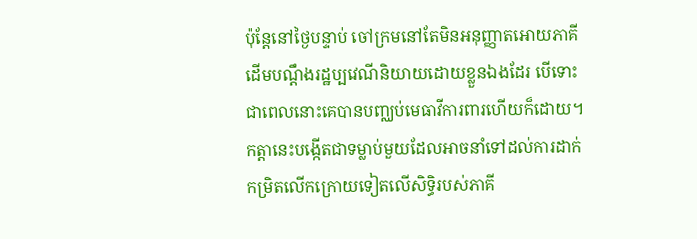ប៉ុន្តែនៅថ្ងៃបន្ទាប់ ចៅក្រមនៅតែមិនអនុញ្ញាតអោយភាគីដើមបណ្តឹងរដ្ឋប្បវេណីនិយាយដោយខ្លួនឯងដែរ បើទោះជាពេលនោះគេបានបញ្ឈប់មេធាវីការពារហើយក៏ដោយ។ កត្តានេះបង្កើតជាទម្លាប់មួយដែលអាចនាំទៅដល់ការដាក់កម្រិតលើកក្រោយទៀតលើសិទ្ធិរបស់ភាគី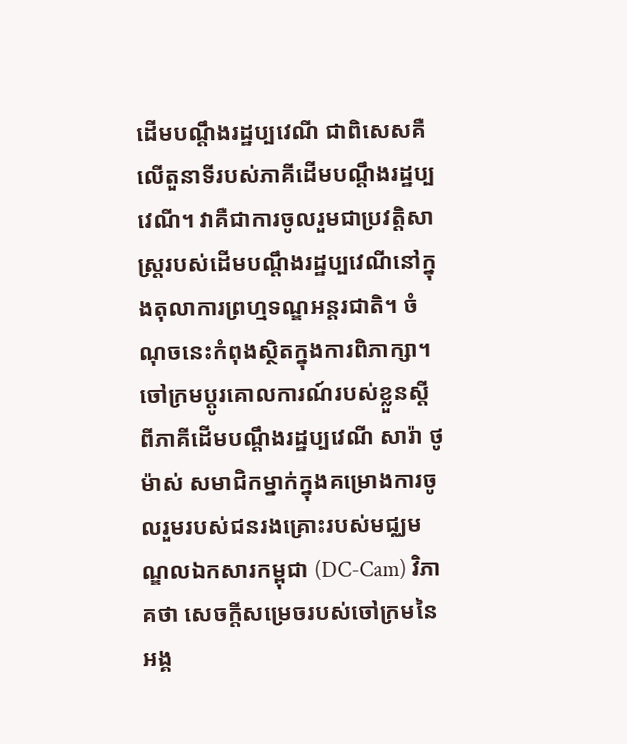ដើមបណ្តឹងរដ្ឋប្បវេណី ជាពិសេសគឺលើតួនាទីរបស់ភាគីដើមបណ្តឹងរដ្ឋប្បវេណី។ វាគឺជាការចូលរួមជាប្រវត្តិសាស្រ្តរបស់ដើមបណ្តឹងរដ្ឋប្បវេណីនៅក្នុងតុលាការព្រហ្មទណ្ឌអន្តរជាតិ។ ចំណុចនេះកំពុងស្ថិតក្នុងការពិភាក្សា។
ចៅក្រមប្តូរគោលការណ៍របស់ខ្លួនស្តីពីភាគីដើមបណ្តឹងរដ្ឋប្បវេណី សារ៉ា ថូម៉ាស់ សមាជិកម្នាក់ក្នុងគម្រោងការចូលរួមរបស់ជនរងគ្រោះរបស់មជ្ឈមណ្ឌលឯកសារកម្ពុជា (DC-Cam) វិភាគថា សេចក្តីសម្រេចរបស់ចៅក្រមនៃអង្គ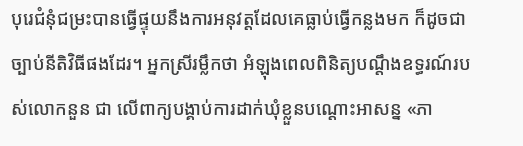បុរេជំនុំជម្រះបានធ្វើផ្ទុយនឹងការអនុវត្តដែលគេធ្លាប់ធ្វើកន្លងមក ក៏ដូចជាច្បាប់នីតិវិធីផងដែរ។ អ្នកស្រីរម្លឹកថា អំឡុងពេលពិនិត្យបណ្តឹងឧទ្ធរណ៍របស់លោកនួន ជា លើពាក្យបង្គាប់ការដាក់ឃុំខ្លួនបណ្តោះអាសន្ន «ភា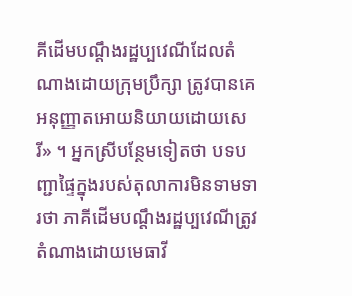គីដើមបណ្តឹងរដ្ឋប្បវេណីដែលតំណាងដោយក្រុមប្រឹក្សា ត្រូវបានគេអនុញ្ញាតអោយនិយាយដោយសេរី» ។ អ្នកស្រីបន្ថែមទៀតថា បទបញ្ជាផ្ទៃក្នុងរបស់តុលាការមិនទាមទារថា ភាគីដើមបណ្តឹងរដ្ឋប្បវេណីត្រូវតំណាងដោយមេធាវី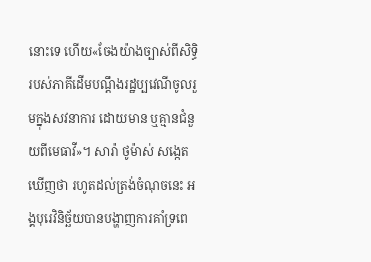នោះទេ ហើយ«ចែងយ៉ាងច្បាស់ពីសិទ្ធិរបស់ភាគីដើមបណ្តឹងរដ្ឋប្បវេណីចូលរួមក្នុងសវនាការ ដោយមាន ឬគ្មានជំនួយពីមេធាវី»។ សារ៉ា ថូម៉ាស់ សង្កេតឃើញថា រហូតដល់ត្រង់ចំណុចនេះ អង្គបុរេវិនិច្ឆ័យបានបង្ហាញការគាំទ្រពេ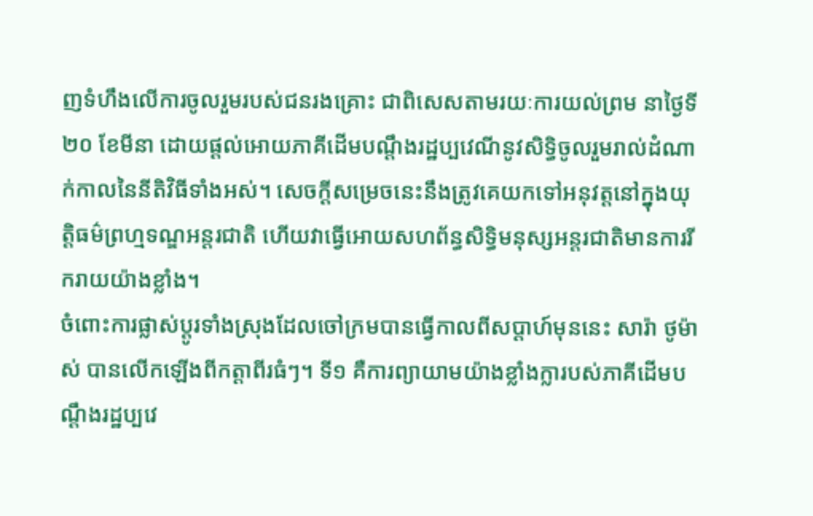ញទំហឹងលើការចូលរួមរបស់ជនរងគ្រោះ ជាពិសេសតាមរយៈការយល់ព្រម នាថ្ងៃទី២០ ខែមីនា ដោយផ្តល់អោយភាគីដើមបណ្តឹងរដ្ឋប្បវេណីនូវសិទ្ធិចូលរួមរាល់ដំណាក់កាលនៃនីតិវិធីទាំងអស់។ សេចក្តីសម្រេចនេះនឹងត្រូវគេយកទៅអនុវត្តនៅក្នុងយុត្តិធម៌ព្រហ្មទណ្ឌអន្តរជាតិ ហើយវាធ្វើអោយសហព័ន្ធសិទ្ធិមនុស្សអន្តរជាតិមានការរីករាយយ៉ាងខ្លាំង។
ចំពោះការផ្លាស់ប្តូរទាំងស្រុងដែលចៅក្រមបានធ្វើកាលពីសប្តាហ៍មុននេះ សារ៉ា ថូម៉ាស់ បានលើកឡើងពីកត្តាពីរធំៗ។ ទី១ គឺការព្យាយាមយ៉ាងខ្លាំងក្លារបស់ភាគីដើមបណ្តឹងរដ្ឋប្បវេ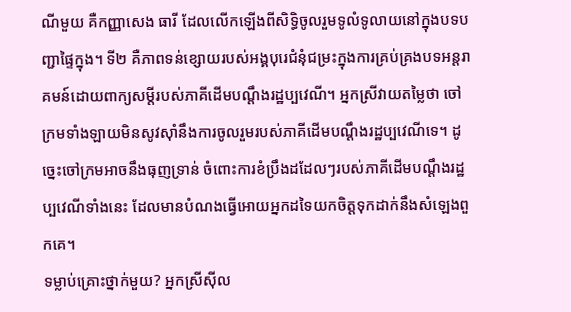ណីមួយ គឺកញ្ញាសេង ធារី ដែលលើកឡើងពីសិទ្ធិចូលរួមទូលំទូលាយនៅក្នុងបទបញ្ជាផ្ទៃក្នុង។ ទី២ គឺភាពទន់ខ្សោយរបស់អង្គបុរេជំនុំជម្រះក្នុងការគ្រប់គ្រងបទអន្តរាគមន៍ដោយពាក្យសម្តីរបស់ភាគីដើមបណ្តឹងរដ្ឋប្បវេណី។ អ្នកស្រីវាយតម្លៃថា ចៅក្រមទាំងឡាយមិនសូវស៊ាំនឹងការចូលរួមរបស់ភាគីដើមបណ្តឹងរដ្ឋប្បវេណីទេ។ ដូច្នេះចៅក្រមអាចនឹងធុញទ្រាន់ ចំពោះការខំប្រឹងដដែលៗរបស់ភាគីដើមបណ្តឹងរដ្ឋប្បវេណីទាំងនេះ ដែលមានបំណងធ្វើអោយអ្នកដទៃយកចិត្តទុកដាក់នឹងសំឡេងពួកគេ។
ទម្លាប់គ្រោះថ្នាក់មួយ? អ្នកស្រីស៊ីល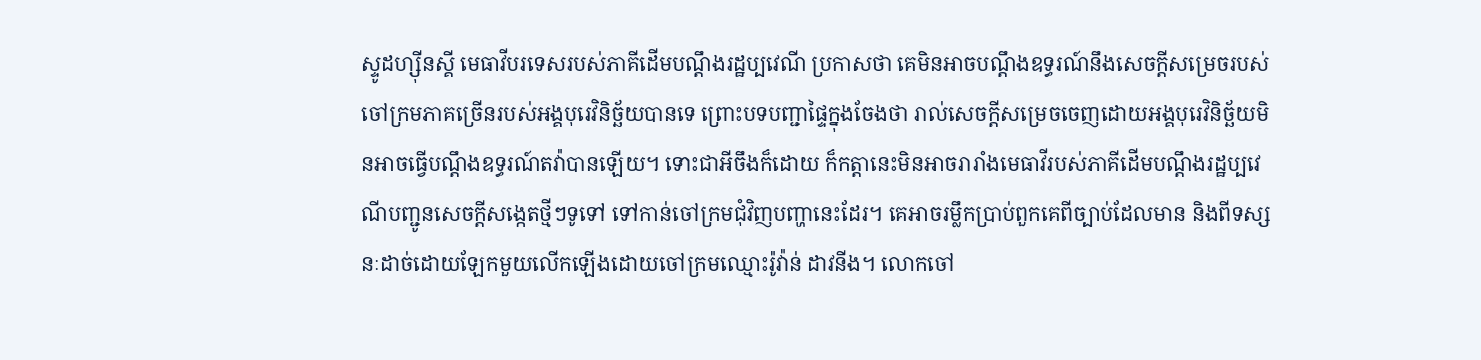ស្ទូដហ្ស៊ីនស្គី មេធាវីបរទេសរបស់ភាគីដើមបណ្តឹងរដ្ឋប្បវេណី ប្រកាសថា គេមិនអាចបណ្តឹងឧទ្ធរណ៍នឹងសេចក្តីសម្រេចរបស់ចៅក្រមភាគច្រើនរបស់អង្គបុរេវិនិច្ឆ័យបានទេ ព្រោះបទបញ្ជាផ្ទៃក្នុងចែងថា រាល់សេចក្តីសម្រេចចេញដោយអង្គបុរេវិនិច្ឆ័យមិនអាចធ្វើបណ្តឹងឧទ្ធរណ៍តវ៉ាបានឡើយ។ ទោះជាអីចឹងក៏ដោយ ក៏កត្តានេះមិនអាចរារាំងមេធាវីរបស់ភាគីដើមបណ្តឹងរដ្ឋប្បវេណីបញ្ជូនសេចក្តីសង្កេតថ្មីៗទូទៅ ទៅកាន់ចៅក្រមជុំវិញបញ្ហានេះដែរ។ គេអាចរម្លឹកប្រាប់ពួកគេពីច្បាប់ដែលមាន និងពីទស្សនៈដាច់ដោយឡែកមួយលើកឡើងដោយចៅក្រមឈ្មោះរ៉ូវ៉ាន់ ដាវនីង។ លោកចៅ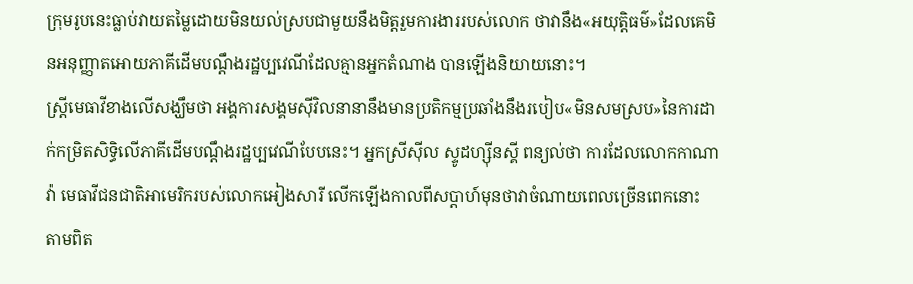ក្រុមរូបនេះធ្លាប់វាយតម្លៃដោយមិនយល់ស្របជាមួយនឹងមិត្តរួមការងាររបស់លោក ថាវានឹង«អយុត្តិធម៌»ដែលគេមិនអនុញ្ញាតអោយភាគីដើមបណ្តឹងរដ្ឋប្បវេណីដែលគ្មានអ្នកតំណាង បានឡើងនិយាយនោះ។
ស្រ្តីមេធាវីខាងលើសង្ឃឹមថា អង្គការសង្គមស៊ីវិលនានានឹងមានប្រតិកម្មប្រឆាំងនឹងរបៀប«មិនសមស្រប»នៃការដាក់កម្រិតសិទ្ធិលើភាគីដើមបណ្តឹងរដ្ឋប្បវេណីបែបនេះ។ អ្នកស្រីស៊ីល ស្ទូដហ្ស៊ីនស្គី ពន្យល់ថា ការដែលលោកកាណាវ៉ា មេធាវីជនជាតិអាមេរិករបស់លោកអៀងសារី លើកឡើងកាលពីសប្តាហ៍មុនថាវាចំណាយពេលច្រើនពេកនោះ តាមពិត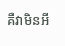គឺវាមិនអី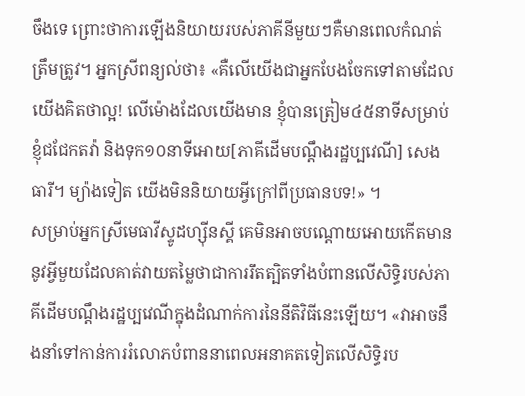ចឹងទេ ព្រោះថាការឡើងនិយាយរបស់ភាគីនីមួយៗគឺមានពេលកំណត់ត្រឹមត្រូវ។ អ្នកស្រីពន្យល់ថា៖ «គឺលើយើងជាអ្នកបែងចែកទៅតាមដែលយើងគិតថាល្អ! លើម៉ោងដែលយើងមាន ខ្ញុំបានត្រៀម៤៥នាទីសម្រាប់ខ្ញុំជជែកតវ៉ា និងទុក១០នាទីអោយ[ភាគីដើមបណ្តឹងរដ្ឋប្បវេណី] សេង ធារី។ ម្យ៉ាងទៀត យើងមិននិយាយអ្វីក្រៅពីប្រធានបទ!» ។
សម្រាប់អ្នកស្រីមេធាវីស្ទូដហ្ស៊ីនស្គី គេមិនអាចបណ្តោយអោយកើតមាននូវអ្វីមួយដែលគាត់វាយតម្លៃថាជាការរឹតត្បិតទាំងបំពានលើសិទ្ធិរបស់ភាគីដើមបណ្តឹងរដ្ឋប្បវេណីក្នុងដំណាក់ការនៃនីតិវិធីនេះឡើយ។ «វាអាចនឹងនាំទៅកាន់ការរំលោភបំពាននាពេលអនាគតទៀតលើសិទ្ធិរប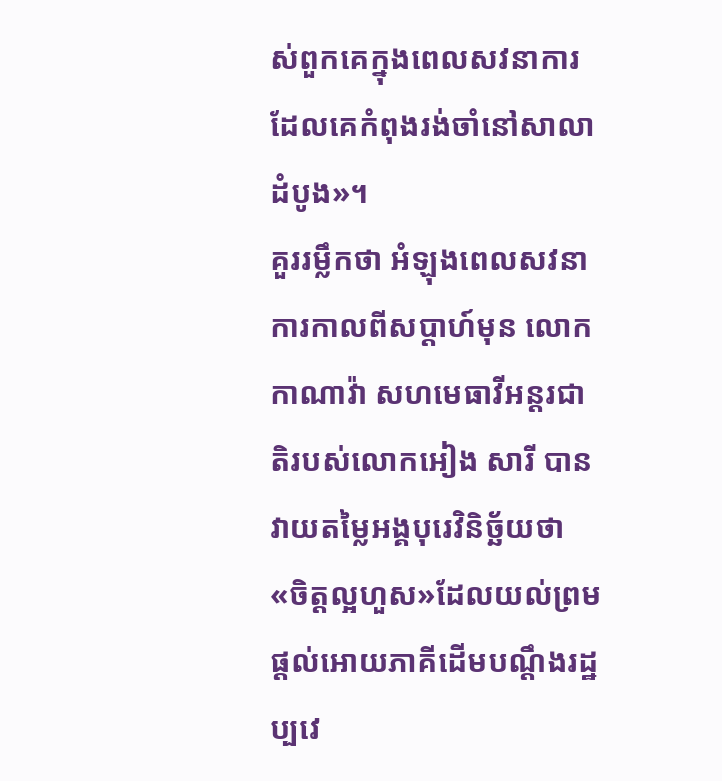ស់ពួកគេក្នុងពេលសវនាការដែលគេកំពុងរង់ចាំនៅសាលាដំបូង»។
គួររម្លឹកថា អំឡុងពេលសវនាការកាលពីសប្តាហ៍មុន លោកកាណាវ៉ា សហមេធាវីអន្តរជាតិរបស់លោកអៀង សារី បានវាយតម្លៃអង្គបុរេវិនិច្ឆ័យថា«ចិត្តល្អហួស»ដែលយល់ព្រមផ្តល់អោយភាគីដើមបណ្តឹងរដ្ឋប្បវេ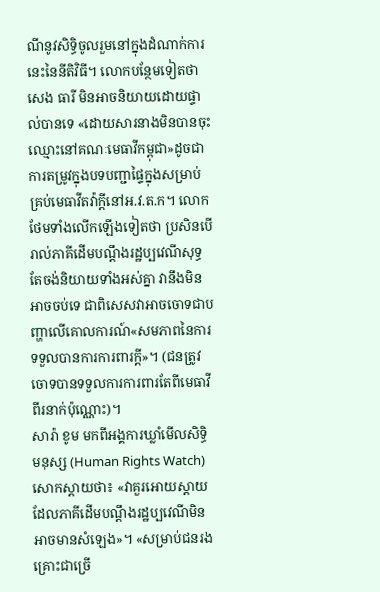ណីនូវសិទ្ធិចូលរួមនៅក្នុងដំណាក់ការនេះនៃនីតិវិធី។ លោកបន្ថែមទៀតថា សេង ធារី មិនអាចនិយាយដោយផ្ទាល់បានទេ «ដោយសារនាងមិនបានចុះឈ្មោះនៅគណៈមេធាវីកម្ពុជា»ដូចជាការតម្រូវក្នុងបទបញ្ជាផ្ទៃក្នុងសម្រាប់គ្រប់មេធាវីតវ៉ាក្តីនៅអ.វ.ត.ក។ លោកថែមទាំងលើកឡើងទៀតថា ប្រសិនបើរាល់ភាគីដើមបណ្តឹងរដ្ឋប្បវេណីសុទ្ធតែចង់និយាយទាំងអស់គ្នា វានឹងមិនអាចចប់ទេ ជាពិសេសវាអាចចោទជាបញ្ហាលើគោលការណ៍«សមភាពនៃការទទួលបានការការពារក្តី»។ (ជនត្រូវចោទបានទទួលការការពារតែពីមេធាវីពីរនាក់ប៉ុណ្ណោះ)។
សារ៉ា ខូម មកពីអង្គការឃ្លាំមើលសិទ្ធិមនុស្ស (Human Rights Watch) សោកស្តាយថា៖ «វាគួរអោយស្តាយដែលភាគីដើមបណ្តឹងរដ្ឋប្បវេណីមិនអាចមានសំឡេង»។ «សម្រាប់ជនរងគ្រោះជាច្រើ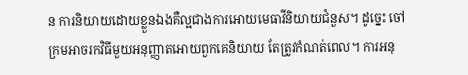ន ការនិយាយដោយខ្លួនឯងគឺល្អជាងការអោយមេធាវីនិយាយជំនួស។ ដូច្នេះ ចៅក្រមអាចរកវិធីមួយអនុញ្ញាតអោយពួកគេនិយាយ តែត្រូវកំណត់ពេល។ ការអនុ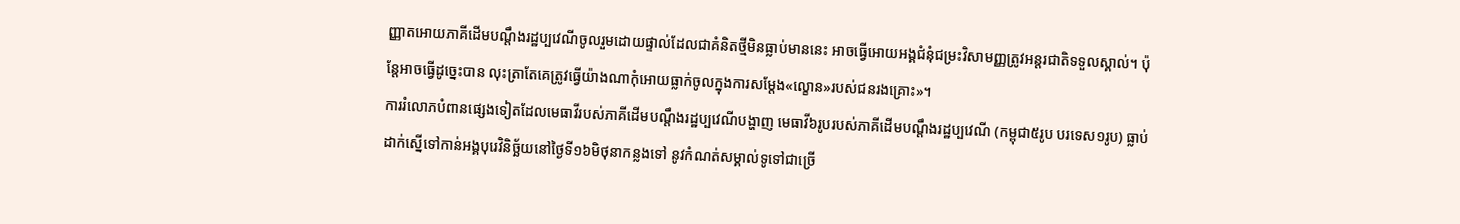ញ្ញាតអោយភាគីដើមបណ្តឹងរដ្ឋប្បវេណីចូលរួមដោយផ្ទាល់ដែលជាគំនិតថ្មីមិនធ្លាប់មាននេះ អាចធ្វើអោយអង្គជំនុំជម្រះវិសាមញ្ញត្រូវអន្តរជាតិទទួលស្គាល់។ ប៉ុន្តែអាចធ្វើដូច្នេះបាន លុះត្រាតែគេត្រូវធ្វើយ៉ាងណាកុំអោយធ្លាក់ចូលក្នុងការសម្តែង«ល្ខោន»របស់ជនរងគ្រោះ»។
ការរំលោភបំពានផ្សេងទៀតដែលមេធាវីរបស់ភាគីដើមបណ្តឹងរដ្ឋប្បវេណីបង្ហាញ មេធាវី៦រូបរបស់ភាគីដើមបណ្តឹងរដ្ឋប្បវេណី (កម្ពុជា៥រូប បរទេស១រូប) ធ្លាប់ដាក់ស្នើទៅកាន់អង្គបុរេវិនិច្ឆ័យនៅថ្ងៃទី១៦មិថុនាកន្លងទៅ នូវកំណត់សម្គាល់ទូទៅជាច្រើ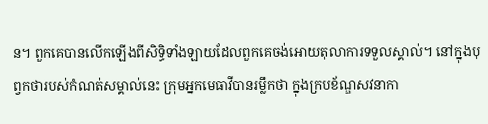ន។ ពួកគេបានលើកឡើងពីសិទ្ធិទាំងឡាយដែលពួកគេចង់អោយតុលាការទទួលស្គាល់។ នៅក្នុងបុព្វកថារបស់កំណត់សម្គាល់នេះ ក្រុមអ្នកមេធាវីបានរម្លឹកថា ក្នុងក្របខ័ណ្ឌសវនាកា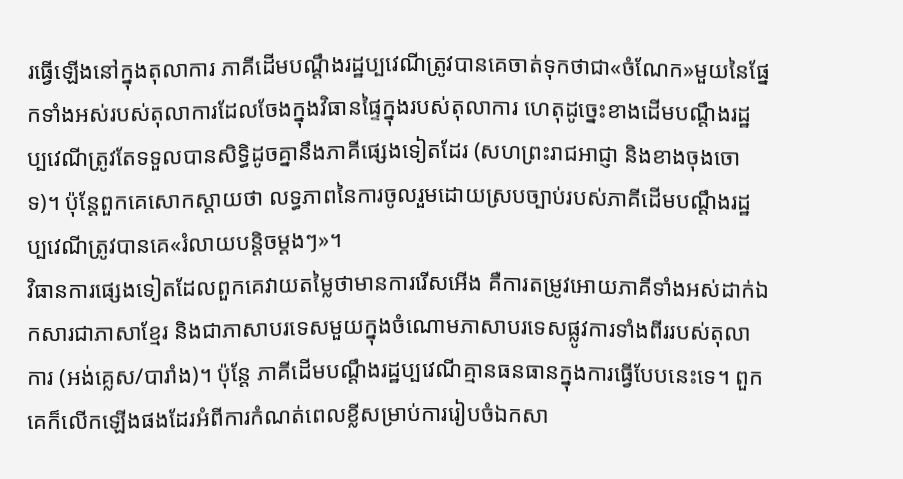រធ្វើឡើងនៅក្នុងតុលាការ ភាគីដើមបណ្តឹងរដ្ឋប្បវេណីត្រូវបានគេចាត់ទុកថាជា«ចំណែក»មួយនៃផ្នែកទាំងអស់របស់តុលាការដែលចែងក្នុងវិធានផ្ទៃក្នុងរបស់តុលាការ ហេតុដូច្នេះខាងដើមបណ្តឹងរដ្ឋប្បវេណីត្រូវតែទទួលបានសិទ្ធិដូចគ្នានឹងភាគីផ្សេងទៀតដែរ (សហព្រះរាជអាជ្ញា និងខាងចុងចោទ)។ ប៉ុន្តែពួកគេសោកស្តាយថា លទ្ធភាពនៃការចូលរួមដោយស្របច្បាប់របស់ភាគីដើមបណ្តឹងរដ្ឋប្បវេណីត្រូវបានគេ«រំលាយបន្តិចម្តងៗ»។
វិធានការផ្សេងទៀតដែលពួកគេវាយតម្លៃថាមានការរើសអើង គឺការតម្រូវអោយភាគីទាំងអស់ដាក់ឯកសារជាភាសាខ្មែរ និងជាភាសាបរទេសមួយក្នុងចំណោមភាសាបរទេសផ្លូវការទាំងពីររបស់តុលាការ (អង់គ្លេស/បារាំង)។ ប៉ុន្តែ ភាគីដើមបណ្តឹងរដ្ឋប្បវេណីគ្មានធនធានក្នុងការធ្វើបែបនេះទេ។ ពួកគេក៏លើកឡើងផងដែរអំពីការកំណត់ពេលខ្លីសម្រាប់ការរៀបចំឯកសា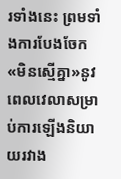រទាំងនេះ ព្រមទាំងការបែងចែក«មិនស្មើគ្នា»នូវពេលវេលាសម្រាប់ការឡើងនិយាយរវាង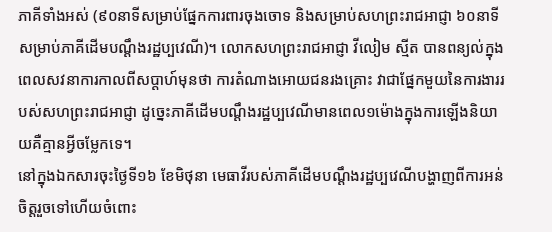ភាគីទាំងអស់ (៩០នាទីសម្រាប់ផ្នែកការពារចុងចោទ និងសម្រាប់សហព្រះរាជអាជ្ញា ៦០នាទីសម្រាប់ភាគីដើមបណ្តឹងរដ្ឋប្បវេណី)។ លោកសហព្រះរាជអាជ្ញា វីលៀម ស្មីត បានពន្យល់ក្នុងពេលសវនាការកាលពីសប្តាហ៍មុនថា ការតំណាងអោយជនរងគ្រោះ វាជាផ្នែកមួយនៃការងាររបស់សហព្រះរាជអាជ្ញា ដូច្នេះភាគីដើមបណ្តឹងរដ្ឋប្បវេណីមានពេល១ម៉ោងក្នុងការឡើងនិយាយគឺគ្មានអ្វីចម្លែកទេ។
នៅក្នុងឯកសារចុះថ្ងៃទី១៦ ខែមិថុនា មេធាវីរបស់ភាគីដើមបណ្តឹងរដ្ឋប្បវេណីបង្ហាញពីការអន់ចិត្តរួចទៅហើយចំពោះ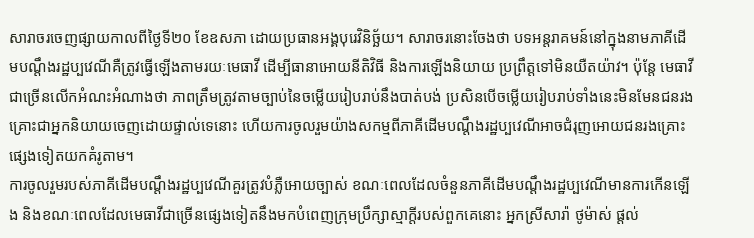សារាចរចេញផ្សាយកាលពីថ្ងៃទី២០ ខែឧសភា ដោយប្រធានអង្គបុរេវិនិច្ឆ័យ។ សារាចរនោះចែងថា បទអន្តរាគមន៍នៅក្នុងនាមភាគីដើមបណ្តឹងរដ្ឋប្បវេណីគឺត្រូវធ្វើឡើងតាមរយៈមេធាវី ដើម្បីធានាអោយនីតិវិធី និងការឡើងនិយាយ ប្រព្រឹត្តទៅមិនយឺតយ៉ាវ។ ប៉ុន្តែ មេធាវីជាច្រើនលើកអំណះអំណាងថា ភាពត្រឹមត្រូវតាមច្បាប់នៃចម្លើយរៀបរាប់នឹងបាត់បង់ ប្រសិនបើចម្លើយរៀបរាប់ទាំងនេះមិនមែនជនរងគ្រោះជាអ្នកនិយាយចេញដោយផ្ទាល់ទេនោះ ហើយការចូលរួមយ៉ាងសកម្មពីភាគីដើមបណ្តឹងរដ្ឋប្បវេណីអាចជំរុញអោយជនរងគ្រោះផ្សេងទៀតយកគំរូតាម។
ការចូលរួមរបស់ភាគីដើមបណ្តឹងរដ្ឋប្បវេណីគួរត្រូវបំភ្លឺអោយច្បាស់ ខណៈពេលដែលចំនួនភាគីដើមបណ្តឹងរដ្ឋប្បវេណីមានការកើនឡើង និងខណៈពេលដែលមេធាវីជាច្រើនផ្សេងទៀតនឹងមកបំពេញក្រុមប្រឹក្សាស្មាក្តីរបស់ពួកគេនោះ អ្នកស្រីសារ៉ា ថូម៉ាស់ ផ្តល់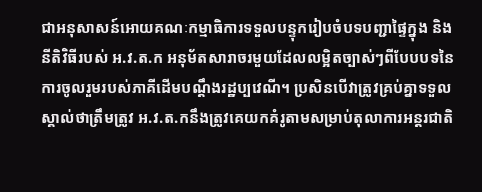ជាអនុសាសន៍អោយគណៈកម្មាធិការទទួលបន្ទុករៀបចំបទបញ្ជាផ្ទៃក្នុង និងនីតិវិធីរបស់ អ.វ.ត.ក អនុម័តសារាចរមួយដែលលម្អិតច្បាស់ៗពីបែបបទនៃការចូលរួមរបស់ភាគីដើមបណ្តឹងរដ្ឋប្បវេណី។ ប្រសិនបើវាត្រូវគ្រប់គ្នាទទួលស្គាល់ថាត្រឹមត្រូវ អ.វ.ត.កនឹងត្រូវគេយកគំរូតាមសម្រាប់តុលាការអន្តរជាតិ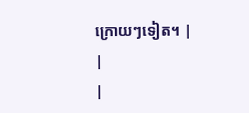ក្រោយៗទៀត។ |
|
|